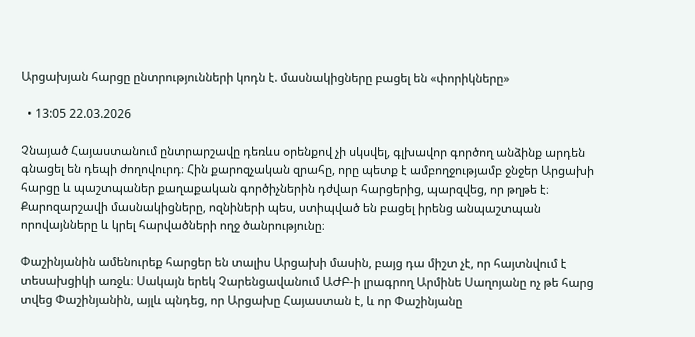Արցախյան հարցը ընտրությունների կոդն է. մասնակիցները բացել են «փորիկները»

  • 13:05 22.03.2026

Չնայած Հայաստանում ընտրարշավը դեռևս օրենքով չի սկսվել, գլխավոր գործող անձինք արդեն գնացել են դեպի ժողովուրդ։ Հին քարոզչական զրահը, որը պետք է ամբողջությամբ ջնջեր Արցախի հարցը և պաշտպաներ քաղաքական գործիչներին դժվար հարցերից, պարզվեց, որ թղթե է։ Քարոզարշավի մասնակիցները, ոզնիների պես, ստիպված են բացել իրենց անպաշտպան որովայնները և կրել հարվածների ողջ ծանրությունը։

Փաշինյանին ամենուրեք հարցեր են տալիս Արցախի մասին, բայց դա միշտ չէ, որ հայտնվում է տեսախցիկի առջև։ Սակայն երեկ Չարենցավանում ԱԺԲ-ի լրագրող Արմինե Սաղոյանը ոչ թե հարց տվեց Փաշինյանին, այլև պնդեց, որ Արցախը Հայաստան է, և որ Փաշինյանը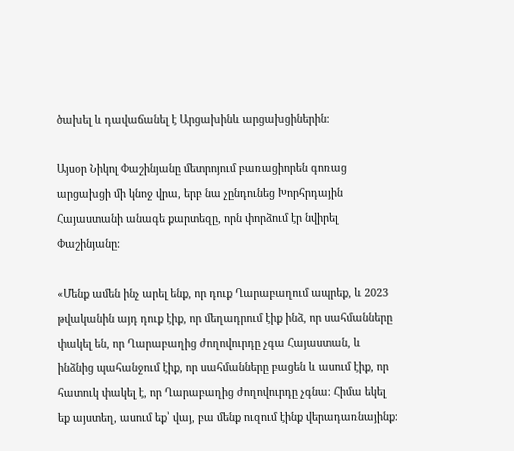ծախել և դավաճանել է Արցախինև արցախցիներին։

Այսօր Նիկոլ Փաշինյանը մետրոյում բառացիորեն գոռաց արցախցի մի կնոջ վրա, երբ նա չընդունեց Խորհրդային Հայաստանի անագե քարտեզը, որն փորձում էր նվիրել Փաշինյանը։

«Մենք ամեն ինչ արել ենք, որ դուք Ղարաբաղում ապրեք, և 2023 թվականին այդ դուք էիք, որ մեղադրում էիք ինձ, որ սահմանները փակել են, որ Ղարաբաղից ժողովուրդը չգա Հայաստան, և ինձնից պահանջում էիք, որ սահմանները բացեն և ասում էիք, որ հատուկ փակել է, որ Ղարաբաղից ժողովուրդը չգնա։ Հիմա եկել եք այստեղ, ասում եք՝ վայ, բա մենք ուզում էինք վերադառնայինք։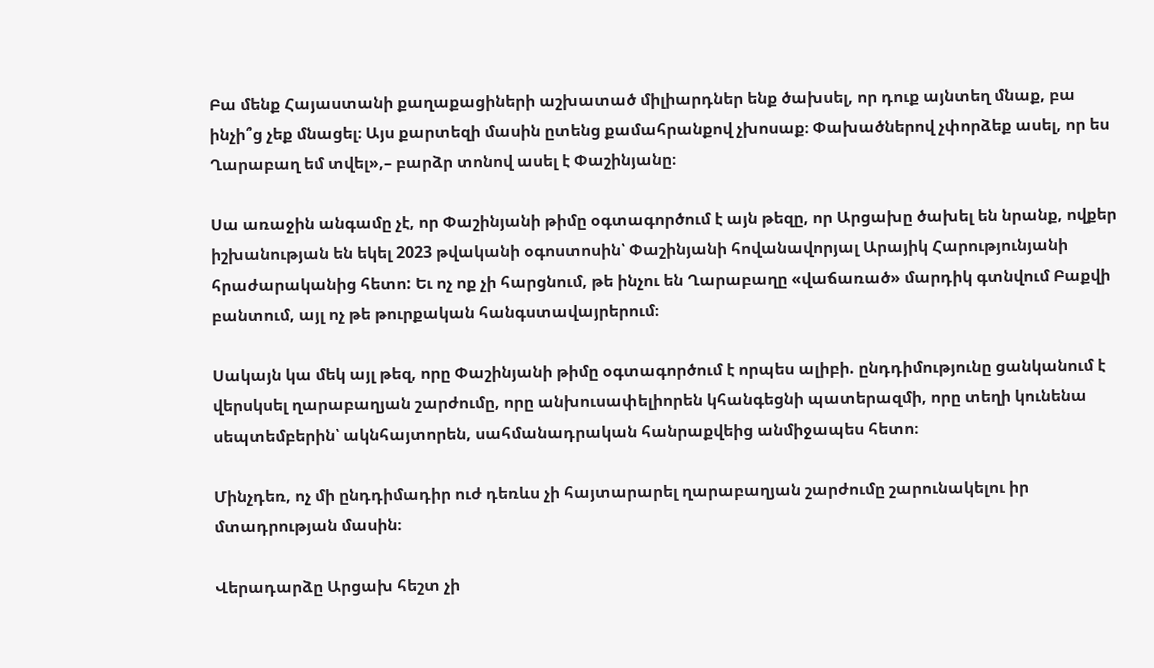Բա մենք Հայաստանի քաղաքացիների աշխատած միլիարդներ ենք ծախսել, որ դուք այնտեղ մնաք, բա ինչի՞ց չեք մնացել։ Այս քարտեզի մասին ըտենց քամահրանքով չխոսաք։ Փախածներով չփորձեք ասել, որ ես Ղարաբաղ եմ տվել»,– բարձր տոնով ասել է Փաշինյանը։

Սա առաջին անգամը չէ, որ Փաշինյանի թիմը օգտագործում է այն թեզը, որ Արցախը ծախել են նրանք, ովքեր իշխանության են եկել 2023 թվականի օգոստոսին՝ Փաշինյանի հովանավորյալ Արայիկ Հարությունյանի հրաժարականից հետո: Եւ ոչ ոք չի հարցնում, թե ինչու են Ղարաբաղը «վաճառած» մարդիկ գտնվում Բաքվի բանտում, այլ ոչ թե թուրքական հանգստավայրերում։

Սակայն կա մեկ այլ թեզ, որը Փաշինյանի թիմը օգտագործում է որպես ալիբի. ընդդիմությունը ցանկանում է վերսկսել ղարաբաղյան շարժումը, որը անխուսափելիորեն կհանգեցնի պատերազմի, որը տեղի կունենա  սեպտեմբերին՝ ակնհայտորեն, սահմանադրական հանրաքվեից անմիջապես հետո։

Մինչդեռ, ոչ մի ընդդիմադիր ուժ դեռևս չի հայտարարել ղարաբաղյան շարժումը շարունակելու իր մտադրության մասին։

Վերադարձը Արցախ հեշտ չի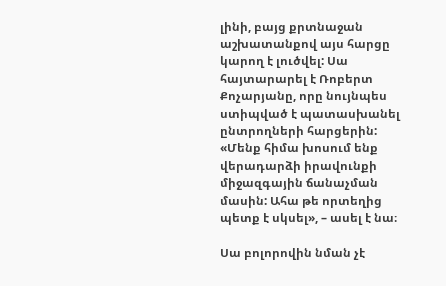լինի, բայց քրտնաջան աշխատանքով այս հարցը կարող է լուծվել: Սա հայտարարել է Ռոբերտ Քոչարյանը, որը նույնպես ստիպված է պատասխանել ընտրողների հարցերին: «Մենք հիմա խոսում ենք վերադարձի իրավունքի միջազգային ճանաչման մասին: Ահա թե որտեղից պետք է սկսել», – ասել է նա։

Սա բոլորովին նման չէ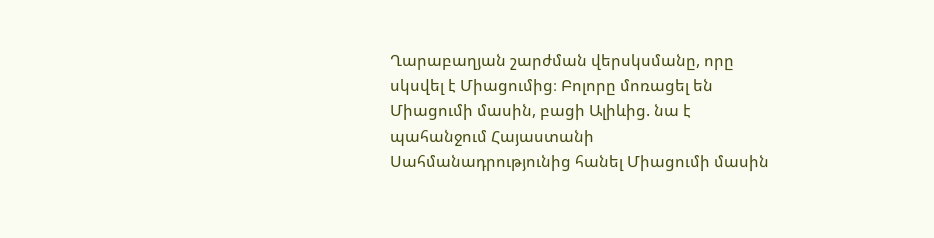Ղարաբաղյան շարժման վերսկսմանը, որը սկսվել է Միացումից։ Բոլորը մոռացել են Միացումի մասին, բացի Ալիևից. նա է պահանջում Հայաստանի Սահմանադրությունից հանել Միացումի մասին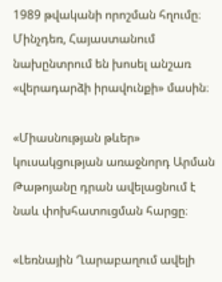1989 թվականի որոշման հղումը։ Մինչդեռ, Հայաստանում նախընտրում են խոսել անշառ «վերադարձի իրավունքի» մասին։

«Միասնության թևեր» կուսակցության առաջնորդ Արման Թաթոյանը դրան ավելացնում է նաև փոխհատուցման հարցը։

«Լեռնային Ղարաբաղում ավելի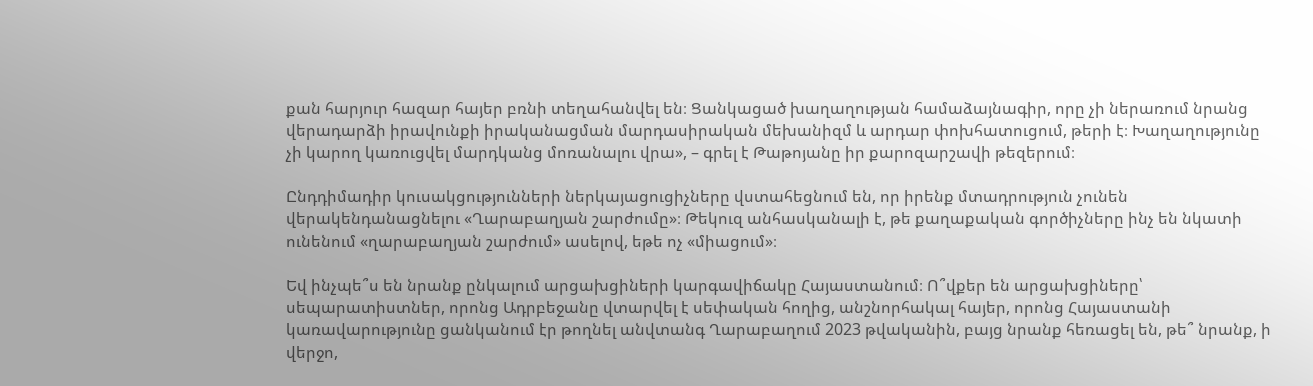քան հարյուր հազար հայեր բռնի տեղահանվել են։ Ցանկացած խաղաղության համաձայնագիր, որը չի ներառում նրանց վերադարձի իրավունքի իրականացման մարդասիրական մեխանիզմ և արդար փոխհատուցում, թերի է։ Խաղաղությունը չի կարող կառուցվել մարդկանց մոռանալու վրա», – գրել է Թաթոյանը իր քարոզարշավի թեզերում։

Ընդդիմադիր կուսակցությունների ներկայացուցիչները վստահեցնում են, որ իրենք մտադրություն չունեն վերակենդանացնելու «Ղարաբաղյան շարժումը»։ Թեկուզ անհասկանալի է, թե քաղաքական գործիչները ինչ են նկատի ունենում «ղարաբաղյան շարժում» ասելով, եթե ոչ «միացում»։

Եվ ինչպե՞ս են նրանք ընկալում արցախցիների կարգավիճակը Հայաստանում։ Ո՞վքեր են արցախցիները՝ սեպարատիստներ, որոնց Ադրբեջանը վտարվել է սեփական հողից, անշնորհակալ հայեր, որոնց Հայաստանի կառավարությունը ցանկանում էր թողնել անվտանգ Ղարաբաղում 2023 թվականին, բայց նրանք հեռացել են, թե՞ նրանք, ի վերջո,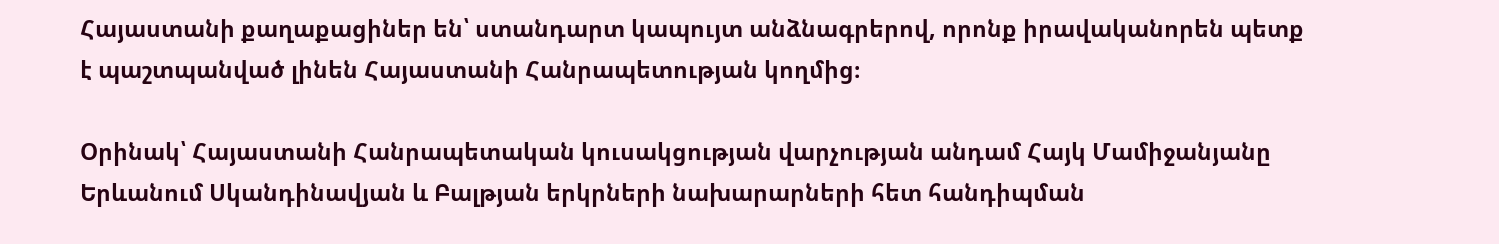Հայաստանի քաղաքացիներ են՝ ստանդարտ կապույտ անձնագրերով, որոնք իրավականորեն պետք է պաշտպանված լինեն Հայաստանի Հանրապետության կողմից։

Օրինակ՝ Հայաստանի Հանրապետական կուսակցության վարչության անդամ Հայկ Մամիջանյանը Երևանում Սկանդինավյան և Բալթյան երկրների նախարարների հետ հանդիպման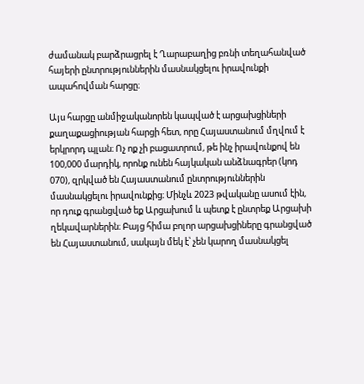ժամանակ բարձրացրել է Ղարաբաղից բռնի տեղահանված հայերի ընտրություններին մասնակցելու իրավունքի ապահովման հարցը։

Այս հարցը անմիջականորեն կապված է արցախցիների քաղաքացիության հարցի հետ, որը Հայաստանում մղվում է երկրորդ պլան։ Ոչ ոք չի բացատրում, թե ինչ իրավունքով են 100,000 մարդիկ, որոնք ունեն հայկական անձնագրեր (կոդ 070), զրկված են Հայաստանում ընտրություններին մասնակցելու իրավունքից։ Մինչև 2023 թվականը ասում էին, որ դուք գրանցված եք Արցախում և պետք է ընտրեք Արցախի ղեկավարներին։ Բայց հիմա բոլոր արցախցիները գրանցված են Հայաստանում, սակայն մեկ է՝ չեն կարող մասնակցել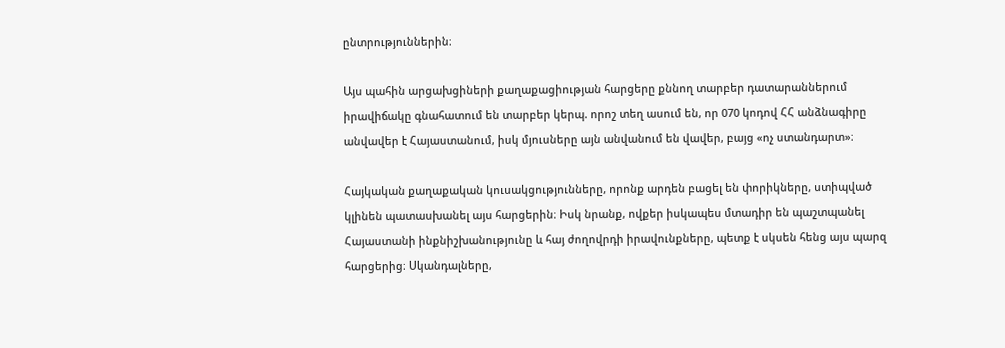ընտրություններին։

Այս պահին արցախցիների քաղաքացիության հարցերը քննող տարբեր դատարաններում իրավիճակը գնահատում են տարբեր կերպ. որոշ տեղ ասում են, որ 070 կոդով ՀՀ անձնագիրը անվավեր է Հայաստանում, իսկ մյուսները այն անվանում են վավեր, բայց «ոչ ստանդարտ»։

Հայկական քաղաքական կուսակցությունները, որոնք արդեն բացել են փորիկները, ստիպված կլինեն պատասխանել այս հարցերին։ Իսկ նրանք, ովքեր իսկապես մտադիր են պաշտպանել Հայաստանի ինքնիշխանությունը և հայ ժողովրդի իրավունքները, պետք է սկսեն հենց այս պարզ հարցերից։ Սկանդալները,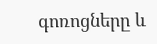գոռոցները և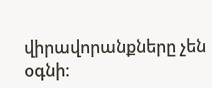վիրավորանքները չեն օգնի։